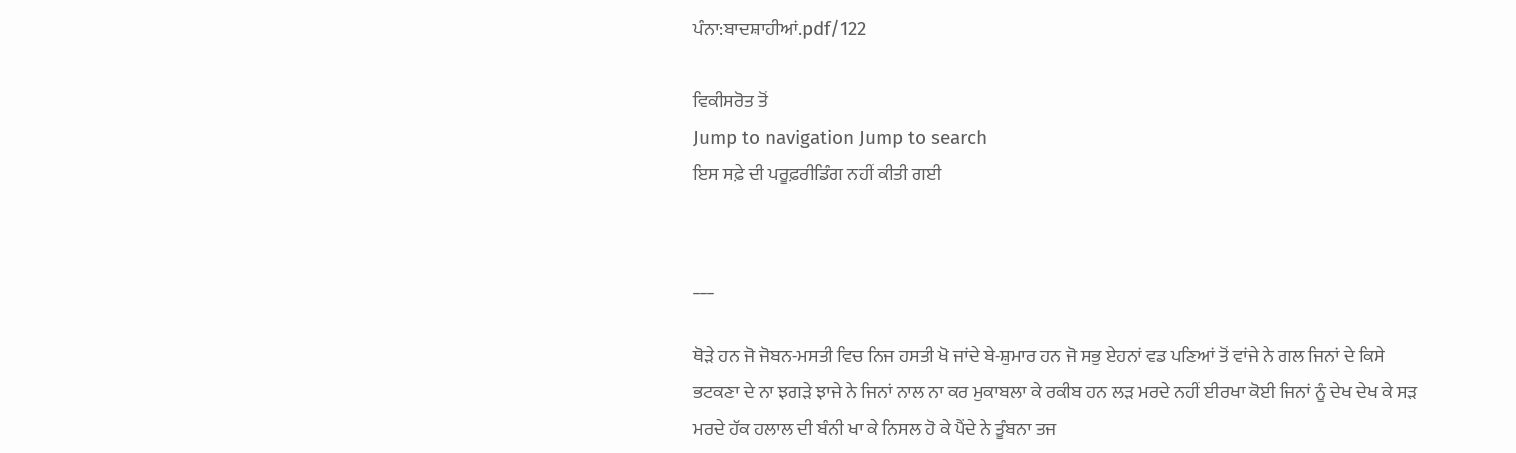ਪੰਨਾ:ਬਾਦਸ਼ਾਹੀਆਂ.pdf/122

ਵਿਕੀਸਰੋਤ ਤੋਂ
Jump to navigation Jump to search
ਇਸ ਸਫ਼ੇ ਦੀ ਪਰੂਫ਼ਰੀਡਿੰਗ ਨਹੀਂ ਕੀਤੀ ਗਈ


___

ਥੋੜੇ ਹਨ ਜੋ ਜੋਬਨ-ਮਸਤੀ ਵਿਚ ਨਿਜ ਹਸਤੀ ਖੋ ਜਾਂਦੇ ਬੇ-ਸ਼ੁਮਾਰ ਹਨ ਜੋ ਸਭੁ ਏਹਨਾਂ ਵਡ ਪਣਿਆਂ ਤੋਂ ਵਾਂਜੇ ਨੇ ਗਲ ਜਿਨਾਂ ਦੇ ਕਿਸੇ ਭਟਕਣਾ ਦੇ ਨਾ ਝਗੜੇ ਝਾਜੇ ਨੇ ਜਿਨਾਂ ਨਾਲ ਨਾ ਕਰ ਮੁਕਾਬਲਾ ਕੇ ਰਕੀਬ ਹਨ ਲੜ ਮਰਦੇ ਨਹੀਂ ਈਰਖਾ ਕੋਈ ਜਿਨਾਂ ਨੂੰ ਦੇਖ ਦੇਖ ਕੇ ਸੜ ਮਰਦੇ ਹੱਕ ਹਲਾਲ ਦੀ ਬੰਨੀ ਖਾ ਕੇ ਨਿਸਲ ਹੋ ਕੇ ਪੈਂਦੇ ਨੇ ਤੂੰਬਨਾ ਤਜ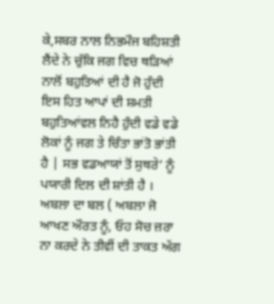ਕੇ,ਸਬਰ ਨਾਲ ਨਿਭਮੌਜ ਬਹਿਸ਼ਤੀ ਲੈਂਦੇ ਨੇ ਚੁੱਕਿ ਜਗ ਵਿਚ ਥੜਿਆਂ ਨਾਲੋਂ ਬਹੁਤਿਆਂ ਦੀ ਹੈ ਜੋ ਹੁੰਦੀ ਇਸ ਹਿਤ ਆਪਾਂ ਦੀ ਸ਼ਮਤੀ ਬਹੁਤਿਆਂਵਲ ਨਿਹੈ ਹੁੰਦੀ ਵਡੇ ਵਡੇ ਲੋਕਾਂ ਨੂੰ ਜਗ ਤੇ ਚਿੰਤਾ ਭਾਂਤੋ ਭਾਂਤੀ ਹੈ | ਸਭ ਵਡਆਯਾਂ ਤੋਂ ਸੁਥਰੇ’ ਨੂੰ ਪਯਾਰੀ ਦਿਲ ਦੀ ਸ਼ਾਂਤੀ ਹੈ । ਅਬਲਾ ਦਾ ਬਲ ( ਅਬਲਾ ਜੋ ਆਖਣ ਔਰਤ ਨੂੰ, ਓਹ ਸੋਚ ਜ਼ਰਾ ਨਾ ਕਰਦੇ ਨੇ ਤੀਵੀਂ ਦੀ ਤਾਕਤ ਅੱਗ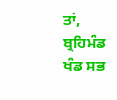ਤਾਂ, ਬ੍ਰਹਿਮੰਡ ਖੰਡ ਸਭ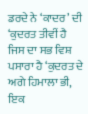ਡਰਦੇ ਨੇ ‘ਕਾਦਰ’ ਦੀ ‘ਕੁਦਰਤ ਤੀਵੀਂ ਹੈ ਜਿਸ ਦਾ ਸਭ ਵਿਸ਼ ਪਸਾਰਾ ਹੈ ‘ਕੁਦਰਤ ਦੇ ਅਗੇ ਹਿਮਾਲਾ ਭੀ, ਇਕ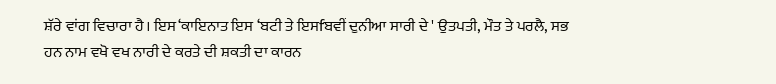ਸ਼ੱਰੇ ਵਾਂਗ ਵਿਚਾਰਾ ਹੈ। ਇਸ‘ਕਾਇਨਾਤ ਇਸ ‘ਬਟੀ ਤੇ ਇਸfਬਵੀਂ ਦੁਨੀਆ ਸਾਰੀ ਦੇ ' ਉਤਪਤੀ, ਮੌਤ ਤੇ ਪਰਲੈ, ਸਭ ਹਨ ਨਾਮ ਵਖੋ ਵਖ ਨਾਰੀ ਦੇ ਕਰਤੇ ਦੀ ਸ਼ਕਤੀ ਦਾ ਕਾਰਨ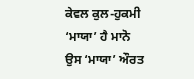ਕੇਵਲ ਕੁਲ-ਹੁਕਮੀ ‘ਮਾਯਾ’ ਹੈ ਮਾਨੋ ਉਸ ‘ਮਾਯਾ’ ਔਰਤ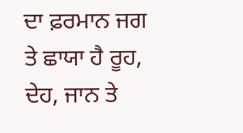ਦਾ ਫ਼ਰਮਾਨ ਜਗ ਤੇ ਛਾਯਾ ਹੈ ਰੂਹ, ਦੇਹ, ਜਾਨ ਤੇ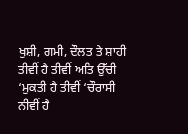ਖੁਸ਼ੀ, ਗਮੀ, ਦੌਲਤ ਤੇ ਸ਼ਾਹੀ ਤੀਵੀਂ ਹੈ ਤੀਵੀਂ ਅਤਿ ਉੱਚੀ ‘ਮੁਕਤੀ ਹੈ ਤੀਵੀਂ ‘ਚੌਰਾਸੀ ਨੀਵੀਂ ਹੈ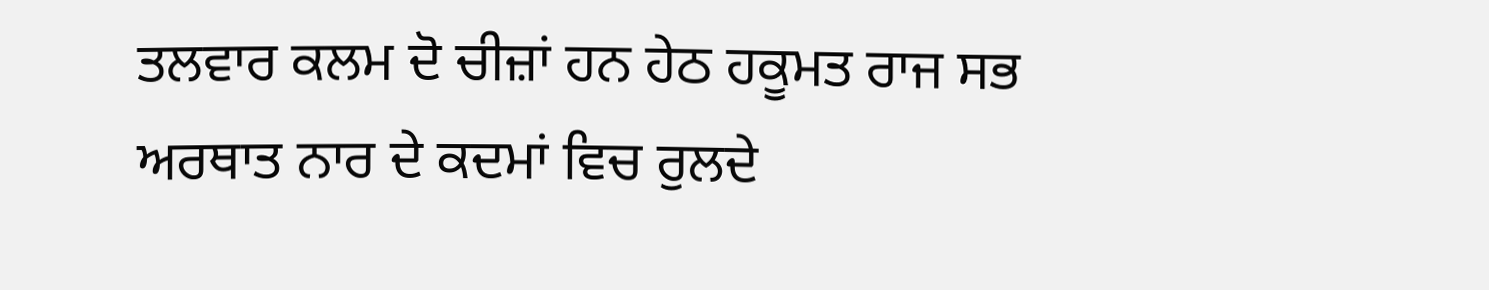ਤਲਵਾਰ ਕਲਮ ਦੋ ਚੀਜ਼ਾਂ ਹਨ ਹੇਠ ਹਕੂਮਤ ਰਾਜ ਸਭ ਅਰਥਾਤ ਨਾਰ ਦੇ ਕਦਮਾਂ ਵਿਚ ਰੁਲਦੇ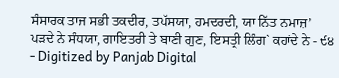ਸੰਸਾਰਕ ਤਾਜ ਸਭੀ ਤਕਦੀਰ, ਤਪੱਸਯਾ, ਹਮਦਰਦੀ, ਯਾ ਨਿੱਤ ਨਮਾਜ਼’ ਪੜਦੇ ਨੇ ਸੰਧਯਾ, ਗਾਇਤਰੀ ਤੇ ਬਾਣੀ ਗੁਣ, ਇਸਤ੍ਰੀ ਲਿੰਗ` ਕਹਾਂਦੇ ਨੇ - ੯੪ - Digitized by Panjab Digital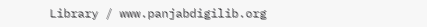Library / www.panjabdigilib.org